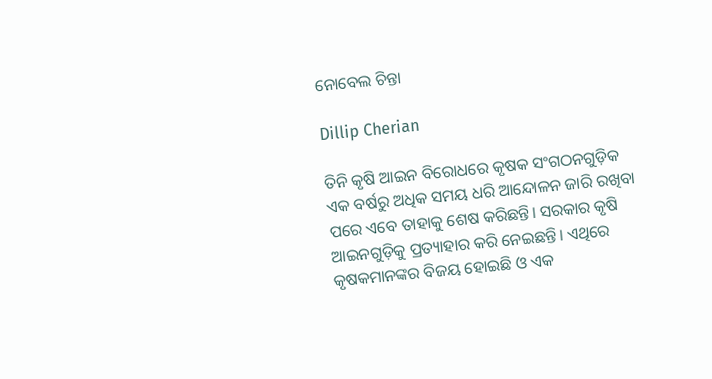ନୋବେଲ ଚିନ୍ତା

Dillip Cherian

ତିନି କୃଷି ଆଇନ ବିରୋଧରେ କୃଷକ ସଂଗଠନଗୁଡ଼ିକ ଏକ ବର୍ଷରୁ ଅଧିକ ସମୟ ଧରି ଆନ୍ଦୋଳନ ଜାରି ରଖିବା ପରେ ଏବେ ତାହାକୁ ଶେଷ କରିଛନ୍ତି। ସରକାର କୃଷି ଆଇନଗୁଡ଼ିକୁ ପ୍ରତ୍ୟାହାର କରି ନେଇଛନ୍ତି। ଏଥିରେ କୃଷକମାନଙ୍କର ବିଜୟ ହୋଇଛି ଓ ଏକ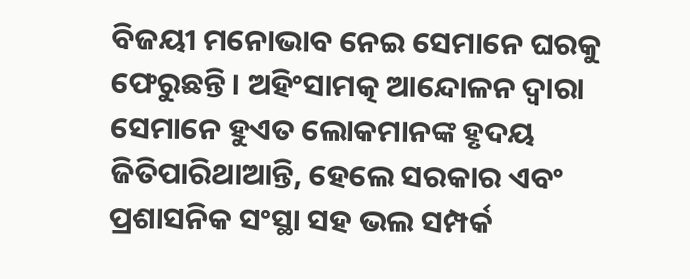ବିଜୟୀ ମନୋଭାବ ନେଇ ସେମାନେ ଘରକୁ ଫେରୁଛନ୍ତି। ଅହିଂସାମତ୍କ ଆନ୍ଦୋଳନ ଦ୍ୱାରା ସେମାନେ ହୁଏତ ଲୋକମାନଙ୍କ ହୃଦୟ ଜିତିପାରିଥାଆନ୍ତି, ହେଲେ ସରକାର ଏବଂ ପ୍ରଶାସନିକ ସଂସ୍ଥା ସହ ଭଲ ସମ୍ପର୍କ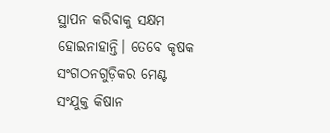ସ୍ଥାପନ କରିବାକୁ ସକ୍ଷମ ହୋଇନାହାନ୍ତି। ତେବେ କୃଷକ ସଂଗଠନଗୁଡ଼ିକର ମେଣ୍ଟ ସଂଯୁକ୍ତ କିଷାନ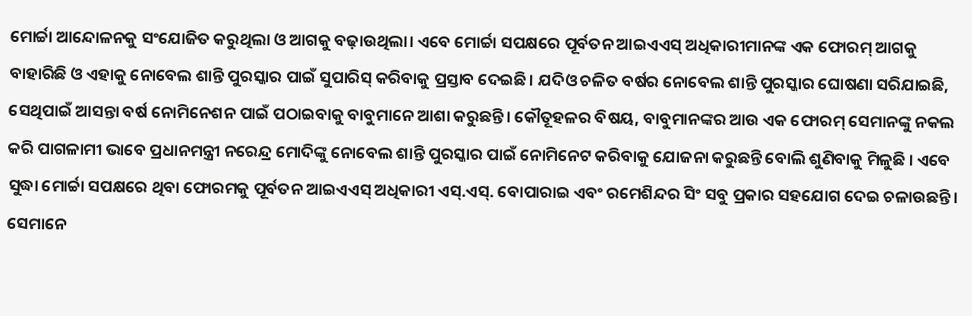ମୋର୍ଚ୍ଚା ଆନ୍ଦୋଳନକୁ ସଂଯୋଜିତ କରୁଥିଲା ଓ ଆଗକୁ ବଢ଼ାଉଥିଲା। ଏବେ ମୋର୍ଚ୍ଚା ସପକ୍ଷରେ ପୂର୍ବତନ ଆଇଏଏସ୍‌ ଅଧିକାରୀମାନଙ୍କ ଏକ ଫୋରମ୍‌ ଆଗକୁ ବାହାରିଛି ଓ ଏହାକୁ ନୋବେଲ ଶାନ୍ତି ପୁରସ୍କାର ପାଇଁ ସୁପାରିସ୍‌ କରିବାକୁ ପ୍ରସ୍ତାବ ଦେଇଛି। ଯଦିଓ ଚଳିତ ବର୍ଷର ନୋବେଲ ଶାନ୍ତି ପୁରସ୍କାର ଘୋଷଣା ସରିଯାଇଛି, ସେଥିପାଇଁ ଆସନ୍ତା ବର୍ଷ ନୋମିନେଶନ ପାଇଁ ପଠାଇବାକୁ ବାବୁମାନେ ଆଶା କରୁଛନ୍ତି। କୌତୂହଳର ବିଷୟ, ବାବୁମାନଙ୍କର ଆଉ ଏକ ଫୋରମ୍‌ ସେମାନଙ୍କୁ ନକଲ କରି ପାଗଳାମୀ ଭାବେ ପ୍ରଧାନମନ୍ତ୍ରୀ ନରେନ୍ଦ୍ର ମୋଦିଙ୍କୁ ନୋବେଲ ଶାନ୍ତି ପୁରସ୍କାର ପାଇଁ ନୋମିନେଟ କରିବାକୁ ଯୋଜନା କରୁଛନ୍ତି ବୋଲି ଶୁଣିବାକୁ ମିଳୁଛି । ଏବେ ସୁଦ୍ଧା ମୋର୍ଚ୍ଚା ସପକ୍ଷରେ ଥିବା ଫୋରମକୁ ପୂର୍ବତନ ଆଇଏଏସ୍‌ ଅଧିକାରୀ ଏସ୍‌.ଏସ୍‌. ବୋପାରାଇ ଏବଂ ରମେଶିନ୍ଦର ସିଂ ସବୁ ପ୍ରକାର ସହଯୋଗ ଦେଇ ଚଳାଉଛନ୍ତି। ସେମାନେ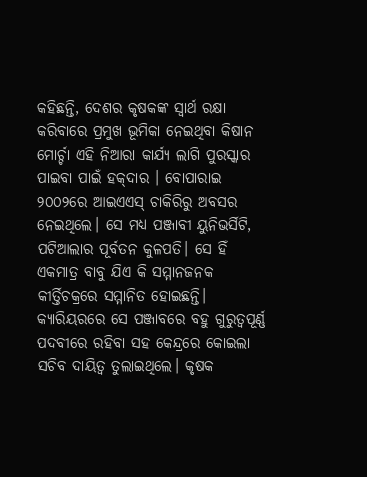କହିଛନ୍ତି, ଦେଶର କୃଷକଙ୍କ ସ୍ବାର୍ଥ ରକ୍ଷା କରିବାରେ ପ୍ରମୁଖ ଭୂମିକା ନେଇଥିବା କିଷାନ ମୋର୍ଚ୍ଚା ଏହି ନିଆରା କାର୍ଯ୍ୟ ଲାଗି ପୁରସ୍କାର ପାଇବା ପାଇଁ ହକ୍‌ଦାର । ବୋପାରାଇ ୨୦୦୨ରେ ଆଇଏଏସ୍‌ ଚାକିରିରୁ ଅବସର ନେଇଥିଲେ। ସେ ମଧ୍ୟ ପଞ୍ଜାବୀ ୟୁନିଭର୍ସିଟି, ପଟିଆଲାର ପୂର୍ବତନ କୁଳପତି। ସେ ହିଁ ଏକମାତ୍ର ବାବୁ ଯିଏ କି ସମ୍ମାନଜନକ କୀର୍ତ୍ତିଚକ୍ରରେ ସମ୍ମାନିତ ହୋଇଛନ୍ତି। କ୍ୟାରିୟରରେ ସେ ପଞ୍ଜାବରେ ବହୁ ଗୁରୁତ୍ୱପୂର୍ଣ୍ଣ ପଦବୀରେ ରହିବା ସହ କେନ୍ଦ୍ରରେ କୋଇଲା ସଚିବ ଦାୟିତ୍ୱ ତୁଲାଇଥିଲେ। କୃଷକ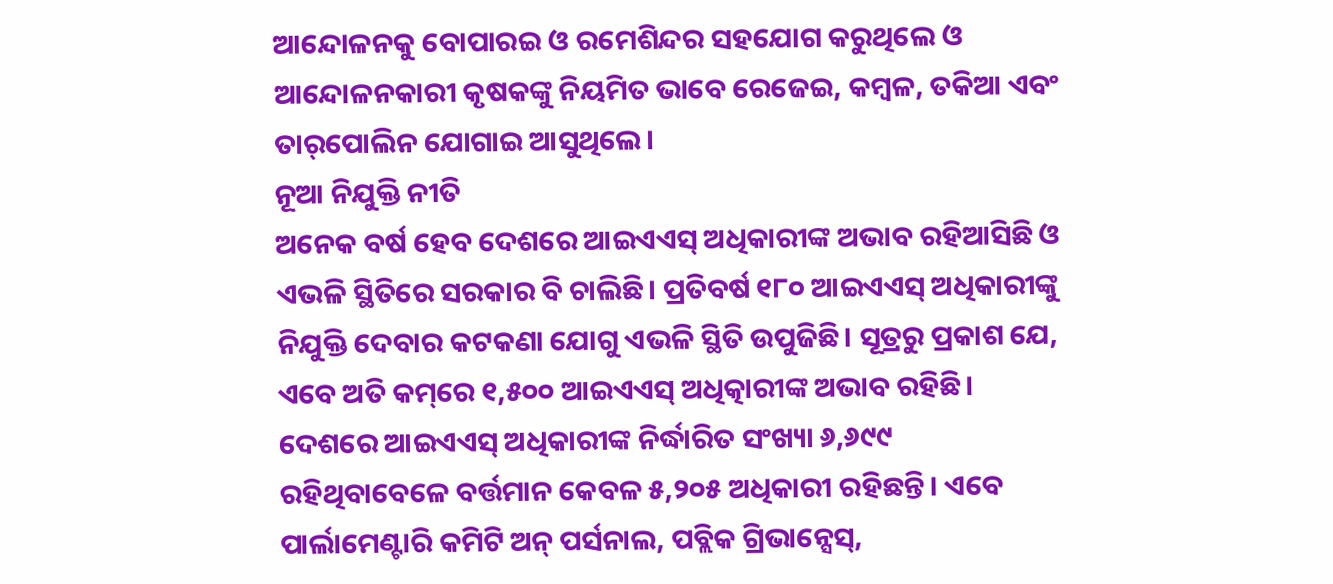ଆନ୍ଦୋଳନକୁ ବୋପାରଇ ଓ ରମେଶିନ୍ଦର ସହଯୋଗ କରୁଥିଲେ ଓ ଆନ୍ଦୋଳନକାରୀ କୃଷକଙ୍କୁ ନିୟମିତ ଭାବେ ରେଜେଇ, କମ୍ବଳ, ତକିଆ ଏବଂ ତାର୍‌ପୋଲିନ ଯୋଗାଇ ଆସୁଥିଲେ।
ନୂଆ ନିଯୁକ୍ତି ନୀତି
ଅନେକ ବର୍ଷ ହେବ ଦେଶରେ ଆଇଏଏସ୍‌ ଅଧିକାରୀଙ୍କ ଅଭାବ ରହିଆସିଛି ଓ ଏଭଳି ସ୍ଥିତିରେ ସରକାର ବି ଚାଲିଛି। ପ୍ରତିବର୍ଷ ୧୮୦ ଆଇଏଏସ୍‌ ଅଧିକାରୀଙ୍କୁ ନିଯୁକ୍ତି ଦେବାର କଟକଣା ଯୋଗୁ ଏଭଳି ସ୍ଥିତି ଉପୁଜିଛି। ସୂତ୍ରରୁ ପ୍ରକାଶ ଯେ, ଏବେ ଅତି କମ୍‌ରେ ୧,୫୦୦ ଆଇଏଏସ୍‌ ଅଧିତ୍କାରୀଙ୍କ ଅଭାବ ରହିଛି। ଦେଶରେ ଆଇଏଏସ୍‌ ଅଧିକାରୀଙ୍କ ନିର୍ଦ୍ଧାରିତ ସଂଖ୍ୟା ୬,୬୯୯ ରହିଥିବାବେଳେ ବର୍ତ୍ତମାନ କେବଳ ୫,୨୦୫ ଅଧିକାରୀ ରହିଛନ୍ତି। ଏବେ ପାର୍ଲାମେଣ୍ଟାରି କମିଟି ଅନ୍‌ ପର୍ସନାଲ, ପବ୍ଲିକ ଗ୍ରିଭାନ୍ସେସ୍‌,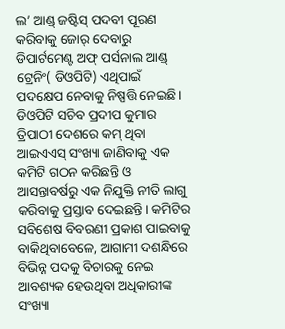ଲ’ ଆଣ୍ଡ୍‌ ଜଷ୍ଟିସ୍‌ ପଦବୀ ପୂରଣ କରିବାକୁ ଜୋର୍‌ ଦେବାରୁ ଡିପାର୍ଟମେଣ୍ଟ ଅଫ୍‌ ପର୍ସନାଲ ଆଣ୍ଡ୍‌ ଟ୍ରେନିଂ( ଡିଓପିଟି) ଏଥିପାଇଁ ପଦକ୍ଷେପ ନେବାକୁ ନିଷ୍ପତ୍ତି ନେଇଛି। ଡିଓପିଟି ସଚିବ ପ୍ରଦୀପ କୁମାର ତ୍ରିପାଠୀ ଦେଶରେ କମ୍‌ ଥିବା ଆଇଏଏସ୍‌ ସଂଖ୍ୟା ଜାଣିବାକୁ ଏକ କମିଟି ଗଠନ କରିଛନ୍ତି ଓ ଆସନ୍ତାବର୍ଷରୁ ଏକ ନିଯୁକ୍ତି ନୀତି ଲାଗୁ କରିବାକୁ ପ୍ରସ୍ତାବ ଦେଇଛନ୍ତି। କମିଟିର ସବିଶେଷ ବିବରଣୀ ପ୍ରକାଶ ପାଇବାକୁ ବାକିଥିବାବେଳେ, ଆଗାମୀ ଦଶନ୍ଧିରେ ବିଭିନ୍ନ ପଦକୁ ବିଚାରକୁ ନେଇ ଆବଶ୍ୟକ ହେଉଥିବା ଅଧିକାରୀଙ୍କ ସଂଖ୍ୟା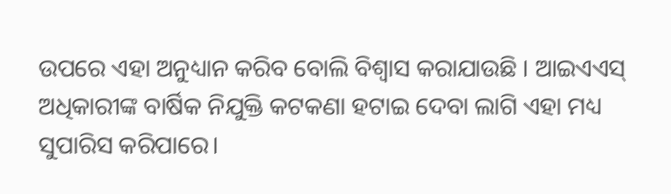ଉପରେ ଏହା ଅନୁଧ୍ୟାନ କରିବ ବୋଲି ବିଶ୍ୱାସ କରାଯାଉଛି । ଆଇଏଏସ୍‌ ଅଧିକାରୀଙ୍କ ବାର୍ଷିକ ନିଯୁକ୍ତି କଟକଣା ହଟାଇ ଦେବା ଲାଗି ଏହା ମଧ୍ୟ ସୁପାରିସ କରିପାରେ।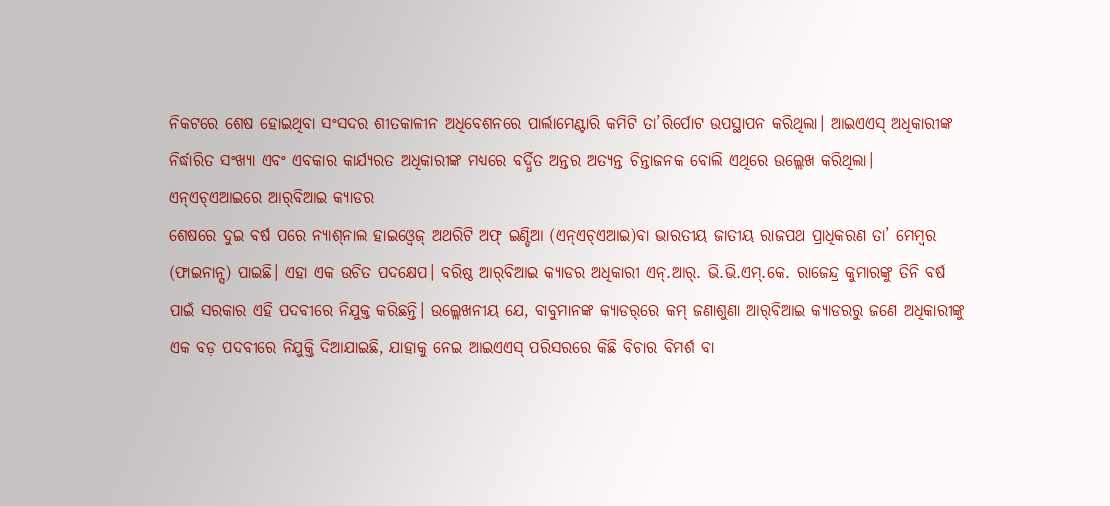ନିକଟରେ ଶେଷ ହୋଇଥିବା ସଂସଦର ଶୀତକାଳୀନ ଅଧିବେଶନରେ ପାର୍ଲାମେଣ୍ଟାରି କମିଟି ତା’ରିର୍ପୋଟ ଉପସ୍ଥାପନ କରିଥିଲା। ଆଇଏଏସ୍‌ ଅଧିକାରୀଙ୍କ ନିର୍ଦ୍ଧାରିତ ସଂଖ୍ୟା ଏବଂ ଏବକାର କାର୍ଯ୍ୟରତ ଅଧିକାରୀଙ୍କ ମଧ୍ୟରେ ବର୍ଦ୍ଧିତ ଅନ୍ତର ଅତ୍ୟନ୍ତ ଚିନ୍ତାଜନକ ବୋଲି ଏଥିରେ ଉଲ୍ଲେଖ କରିଥିଲା।
ଏନ୍‌ଏଚ୍‌ଏଆଇରେ ଆର୍‌ବିଆଇ କ୍ୟାଡର
ଶେଷରେ ଦୁଇ ବର୍ଷ ପରେ ନ୍ୟାଶ୍‌ନାଲ ହାଇଓ୍ବେଜ୍‌ ଅଥରିଟି ଅଫ୍‌ ଇଣ୍ଡିଆ (ଏନ୍‌ଏଚ୍‌ଏଆଇ)ବା ଭାରତୀୟ ଜାତୀୟ ରାଜପଥ ପ୍ରାଧିକରଣ ତା’ ମେମ୍ବର
(ଫାଇନାନ୍ସ) ପାଇଛି। ଏହା ଏକ ଉଚିତ ପଦକ୍ଷେପ। ବରିଷ୍ଠ ଆର୍‌ବିଆଇ କ୍ୟାଡର ଅଧିକାରୀ ଏନ୍‌.ଆର୍‌. ଭି.ଭି.ଏମ୍‌.କେ. ରାଜେନ୍ଦ୍ର କୁମାରଙ୍କୁ ତିନି ବର୍ଷ ପାଇଁ ସରକାର ଏହି ପଦବୀରେ ନିଯୁକ୍ତ କରିଛନ୍ତି। ଉଲ୍ଲେଖନୀୟ ଯେ, ବାବୁମାନଙ୍କ କ୍ୟାଡର୍‌ରେ କମ୍‌ ଜଣାଶୁଣା ଆର୍‌ବିଆଇ କ୍ୟାଡରରୁ ଜଣେ ଅଧିକାରୀଙ୍କୁ ଏକ ବଡ଼ ପଦବୀରେ ନିଯୁକ୍ତି ଦିଆଯାଇଛି, ଯାହାକୁ ନେଇ ଆଇଏଏସ୍‌ ପରିସରରେ କିଛି ବିଚାର ବିମର୍ଶ ବା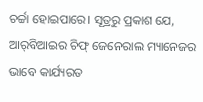ଚର୍ଚ୍ଚା ହୋଇପାରେ। ସୂତ୍ରରୁ ପ୍ରକାଶ ଯେ, ଆର୍‌ବିଆଇର ଚିଫ୍‌ ଜେନେରାଲ ମ୍ୟାନେଜର ଭାବେ କାର୍ଯ୍ୟରତ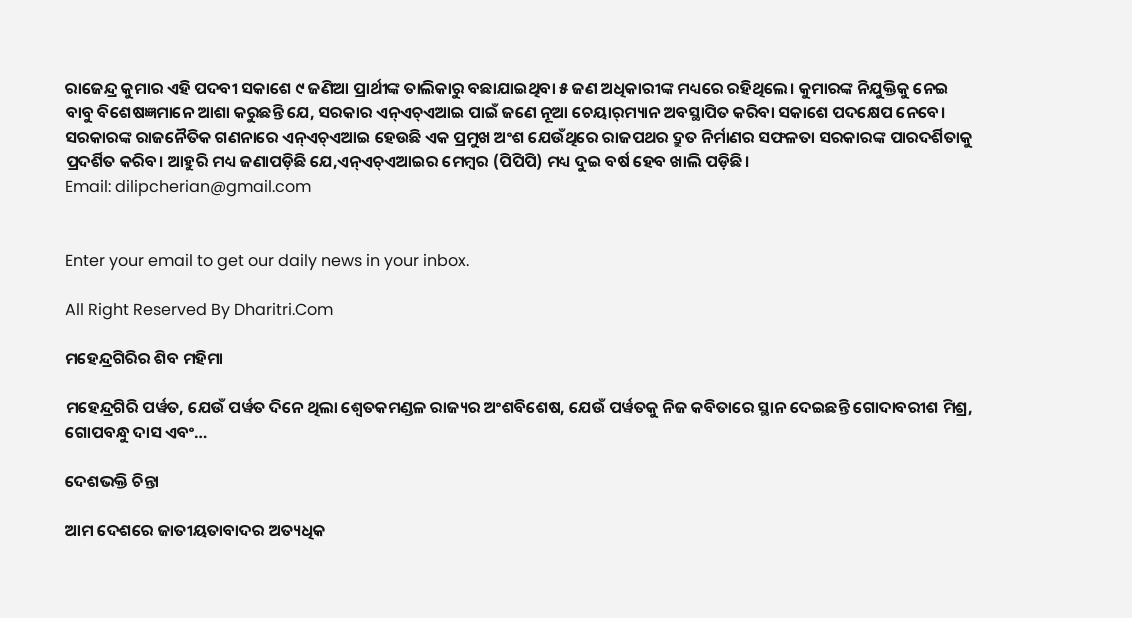ରାଜେନ୍ଦ୍ର କୁମାର ଏହି ପଦବୀ ସକାଶେ ୯ ଜଣିଆ ପ୍ରାର୍ଥୀଙ୍କ ତାଲିକାରୁ ବଛାଯାଇଥିବା ୫ ଜଣ ଅଧିକାରୀଙ୍କ ମଧ୍ୟରେ ରହିଥିଲେ। କୁମାରଙ୍କ ନିଯୁକ୍ତିକୁ ନେଇ ବାବୁ ବିଶେଷଜ୍ଞମାନେ ଆଶା କରୁଛନ୍ତି ଯେ, ସରକାର ଏନ୍‌ଏଚ୍‌ଏଆଇ ପାଇଁ ଜଣେ ନୂଆ ଚେୟାର୍‌ମ୍ୟାନ ଅବସ୍ଥାପିତ କରିବା ସକାଶେ ପଦକ୍ଷେପ ନେବେ। ସରକାରଙ୍କ ରାଜନୈତିକ ଗଣନାରେ ଏନ୍‌ଏଚ୍‌ଏଆଇ ହେଉଛି ଏକ ପ୍ରମୁଖ ଅଂଶ ଯେଉଁଥିରେ ରାଜପଥର ଦ୍ରୁତ ନିର୍ମାଣର ସଫଳତା ସରକାରଙ୍କ ପାରଦର୍ଶିତାକୁ ପ୍ରଦର୍ଶିତ କରିବ। ଆହୁରି ମଧ୍ୟ ଜଣାପଡ଼ିଛି ଯେ,ଏନ୍‌ଏଚ୍‌ଏଆଇର ମେମ୍ବର (ପିପିପି) ମଧ୍ୟ ଦୁଇ ବର୍ଷ ହେବ ଖାଲି ପଡ଼ିଛି।
Email: dilipcherian@gmail.com


Enter your email to get our daily news in your inbox.

All Right Reserved By Dharitri.Com

ମହେନ୍ଦ୍ରଗିରିର ଶିବ ମହିମା

ମହେନ୍ଦ୍ରଗିରି ପର୍ୱତ, ଯେଉଁ ପର୍ୱତ ଦିନେ ଥିଲା ଶ୍ୱେତକମଣ୍ଡଳ ରାଜ୍ୟର ଅଂଶବିଶେଷ, ଯେଉଁ ପର୍ୱତକୁ ନିଜ କବିତାରେ ସ୍ଥାନ ଦେଇଛନ୍ତି ଗୋଦାବରୀଶ ମିଶ୍ର, ଗୋପବନ୍ଧୁ ଦାସ ଏବଂ…

ଦେଶଭକ୍ତି ଚିନ୍ତା

ଆମ ଦେଶରେ ଜାତୀୟତାବାଦର ଅତ୍ୟଧିକ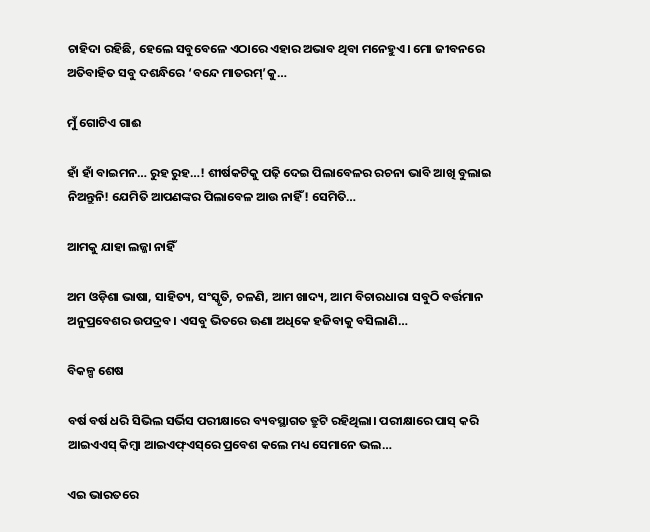ଚାହିଦା ରହିଛି, ହେଲେ ସବୁବେଳେ ଏଠାରେ ଏହାର ଅଭାବ ଥିବା ମନେହୁଏ। ମୋ ଜୀବନରେ ଅତିବାହିତ ସବୁ ଦଶନ୍ଧିରେ ‘ବନ୍ଦେ ମାତରମ୍‌’କୁ…

ମୁଁ ଗୋଟିଏ ଗାଈ

ହାଁ ହାଁ ବାଇମନ… ରୁହ ରୁହ…! ଶୀର୍ଷକଟିକୁ ପଢ଼ି ଦେଇ ପିଲାବେଳର ରଚନା ଭାବି ଆଖି ବୁଲାଇ ନିଅନ୍ତୁନି! ଯେମିତି ଆପଣଙ୍କର ପିଲାବେଳ ଆଉ ନାହିଁ! ସେମିତି…

ଆମକୁ ଯାହା ଲଜ୍ଜା ନାହିଁ

ଅମ ଓଡ଼ିଶା ଭାଷା, ସାହିତ୍ୟ, ସଂସ୍କୃତି, ଚଳଣି, ଆମ ଖାଦ୍ୟ, ଆମ ବିଚାରଧାରା ସବୁଠି ବର୍ତ୍ତମାନ ଅନୁପ୍ରବେଶର ଉପଦ୍ରବ। ଏସବୁ ଭିତରେ ଊଣା ଅଧିକେ ହଜିବାକୁ ବସିଲାଣି…

ବିକଳ୍ପ ଶେଷ

ବର୍ଷ ବର୍ଷ ଧରି ସିଭିଲ ସର୍ଭିସ ପରୀକ୍ଷାରେ ବ୍ୟବସ୍ଥାଗତ ତ୍ରୁଟି ରହିଥିଲା। ପରୀକ୍ଷାରେ ପାସ୍‌ କରି ଆଇଏଏସ୍‌ କିମ୍ବା ଆଇଏଫ୍‌ଏସ୍‌ରେ ପ୍ରବେଶ କଲେ ମଧ୍ୟ ସେମାନେ ଭଲ…

ଏଇ ଭାରତରେ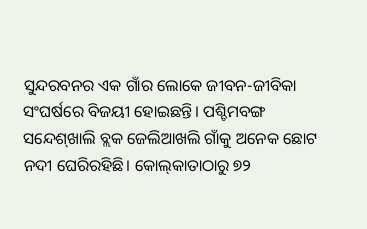ସୁନ୍ଦରବନର ଏକ ଗାଁର ଲୋକେ ଜୀବନ-ଜୀବିକା ସଂଘର୍ଷରେ ବିଜୟୀ ହୋଇଛନ୍ତି। ପଶ୍ଚିମବଙ୍ଗ ସନ୍ଦେଶ୍‌ଖାଲି ବ୍ଲକ ଜେଲିଆଖଲି ଗାଁକୁ ଅନେକ ଛୋଟ ନଦୀ ଘେରିରହିଛି। କୋଲ୍‌କାତାଠାରୁ ୭୨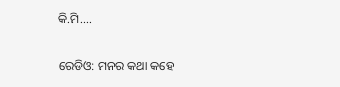କି.ମି.…

ରେଡିଓ: ମନର କଥା କହେ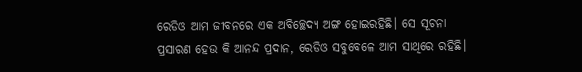ରେଡିଓ ଆମ ଜୀବନରେ ଏକ ଅବିଚ୍ଛେଦ୍ୟ ଅଙ୍ଗ ହୋଇରହିଛି। ସେ ସୂଚନା ପ୍ରସାରଣ ହେଉ କି ଆନନ୍ଦ ପ୍ରଦାନ, ରେଡିଓ ସବୁବେଳେ ଆମ ସାଥିରେ ରହିଛି।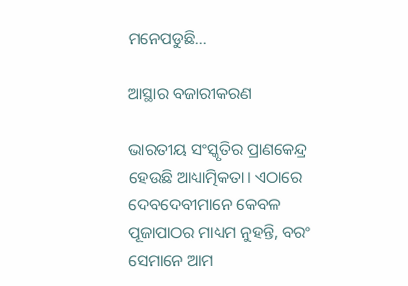ମନେପଡୁଛି…

ଆସ୍ଥାର ବଜାରୀକରଣ

ଭାରତୀୟ ସଂସ୍କୃତିର ପ୍ରାଣକେନ୍ଦ୍ର ହେଉଛି ଆଧ୍ୟାତ୍ମିକତା। ଏଠାରେ ଦେବଦେବୀମାନେ କେବଳ ପୂଜାପାଠର ମାଧ୍ୟମ ନୁହନ୍ତି, ବରଂ ସେମାନେ ଆମ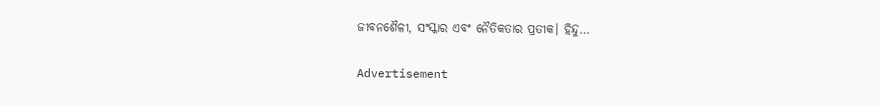ଜୀବନଶୈଳୀ, ସଂସ୍କାର ଏବଂ ନୈତିକତାର ପ୍ରତୀକ। ହିନ୍ଦୁ…

Advertisement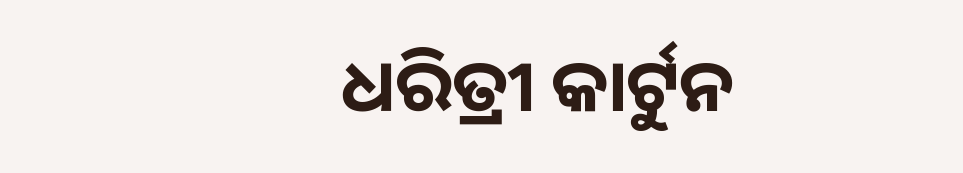ଧରିତ୍ରୀ କାର୍ଟୁନ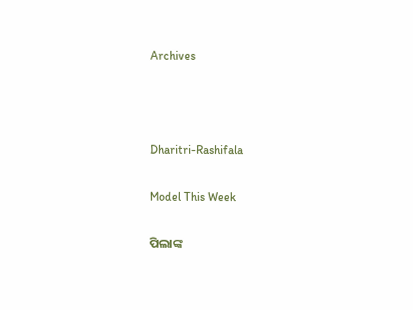Archives



Dharitri-Rashifala

Model This Week

ପିଲାଙ୍କ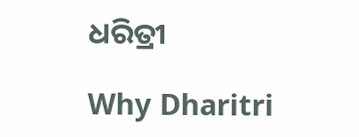ଧରିତ୍ରୀ

Why Dharitri